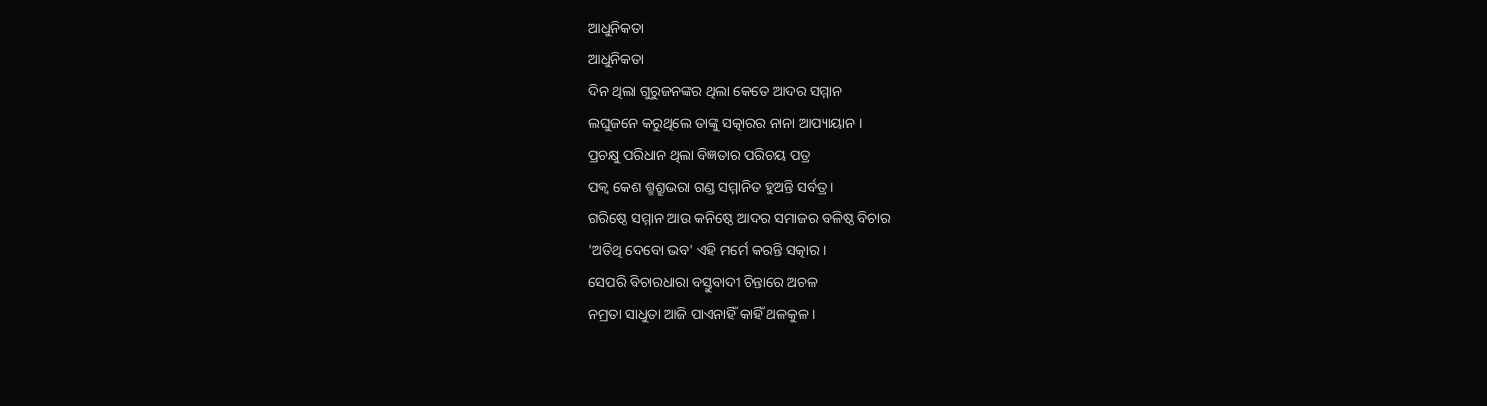ଆଧୁନିକତା
ଆଧୁନିକତା
ଦିନ ଥିଲା ଗୁରୁଜନଙ୍କର ଥିଲା କେତେ ଆଦର ସମ୍ମାନ
ଲଘୁଜନେ କରୁଥିଲେ ତାଙ୍କୁ ସତ୍କାରର ନାନା ଆପ୍ୟାୟାନ ।
ପ୍ରଚକ୍ଷୁ ପରିଧାନ ଥିଲା ବିଜ୍ଞତାର ପରିଚୟ ପତ୍ର
ପକ୍ବ କେଶ ଶ୍ମଶ୍ରୁଭରା ଗଣ୍ଡ ସମ୍ମାନିତ ହୁଅନ୍ତି ସର୍ବତ୍ର ।
ଗରିଷ୍ଠେ ସମ୍ମାନ ଆଉ କନିଷ୍ଠେ ଆଦର ସମାଜର ବଳିଷ୍ଠ ବିଚାର
'ଅତିଥି ଦେବୋ ଭବ' ଏହି ମର୍ମେ କରନ୍ତି ସତ୍କାର ।
ସେପରି ବିଚାରଧାରା ବସ୍ତୁବାଦୀ ଚିନ୍ତାରେ ଅଚଳ
ନମ୍ରତା ସାଧୁତା ଆଜି ପାଏନାହିଁ କାହିଁ ଥଳକୁଳ ।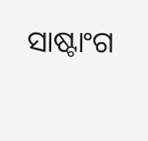ସାଷ୍ଟାଂଗ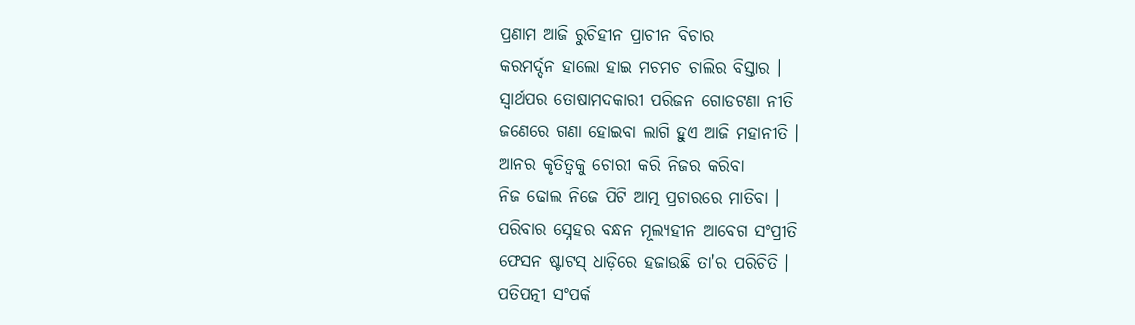ପ୍ରଣାମ ଆଜି ରୁଚିହୀନ ପ୍ରାଚୀନ ବିଚାର
କରମର୍ଦ୍ଦନ ହାଲୋ ହାଇ ମଚମଚ ଚାଲିର ବିସ୍ତାର ।
ସ୍ୱାର୍ଥପର ତୋଷାମଦକାରୀ ପରିଜନ ଗୋଡଟଣା ନୀତି
ଜଣେରେ ଗଣା ହୋଇବା ଲାଗି ହୁଏ ଆଜି ମହାନୀତି ।
ଆନର କୃତିତ୍ୱକୁ ଚୋରୀ କରି ନିଜର କରିବା
ନିଜ ଢୋଲ ନିଜେ ପିଟି ଆତ୍ମ ପ୍ରଚାରରେ ମାତିବା ।
ପରିବାର ସ୍ନେହର ବନ୍ଧନ ମୂଲ୍ୟହୀନ ଆବେଗ ସଂପ୍ରୀତି
ଫେସନ ଷ୍ଟାଟସ୍ ଧାଡ଼ିରେ ହଜାଉଛି ତା'ର ପରିଚିତି ।
ପତିପତ୍ନୀ ସଂପର୍କ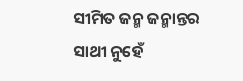ସୀମିତ ଜନ୍ମ ଜନ୍ମାନ୍ତର ସାଥୀ ନୁହେଁ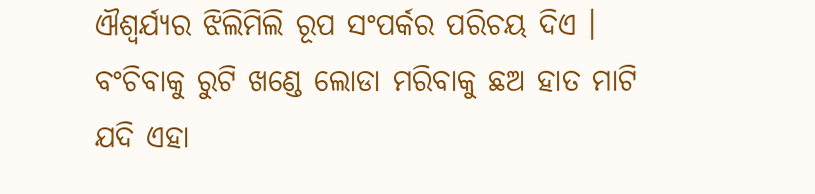ଐଶ୍ୱର୍ଯ୍ୟର ଝିଲିମିଲି ରୂପ ସଂପର୍କର ପରିଚୟ ଦିଏ ।
ବଂଚିବାକୁ ରୁଟି ଖଣ୍ଡେ ଲୋଡା ମରିବାକୁ ଛଅ ହାତ ମାଟି
ଯଦି ଏହା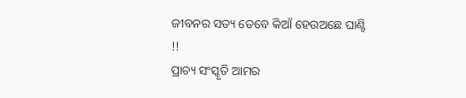ଜୀବନର ସତ୍ୟ ତେବେ କିଆଁ ହେଉଅଛେ ଘାଣ୍ଟି !!
ପ୍ରାଚ୍ୟ ସଂସ୍କୃତି ଆମର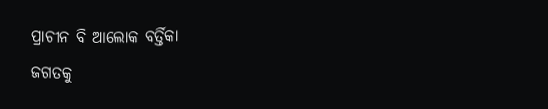ପ୍ରାଚୀନ ବି ଆଲୋକ ବର୍ତ୍ତିକା
ଜଗତକୁ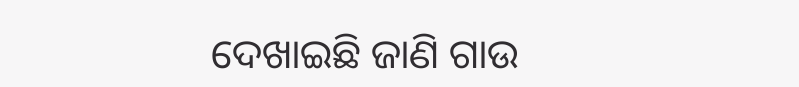ଦେଖାଇଛି ଜାଣି ଗାଉ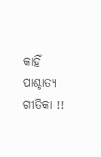କାହିଁ ପାଶ୍ଚାତ୍ୟ ଗୀତିକା !!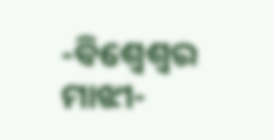-ବିଶ୍ୱେଶ୍ୱର ମାଝୀ-